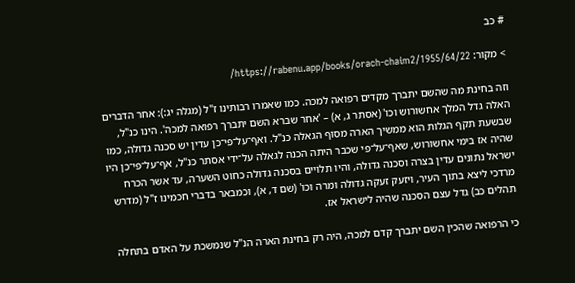# כב

> מקור: https://rabenu.app/books/orach-chaim2/1955/64/22/

וזה בחינת מה שהשם יתברך מקדים רפואה למכה. כמו שאמרו רבותינו ז"ל (מגלה יג:): אחר הדברים האלה גדל המלך אחשורוש וכו' (אסתר ג, א) – 'אחר שברא השם יתברך רפואה למכה'. הינו כנ"ל, שבשעת תקף הגלות הוא ממשיך הארה מסוף הגאלה כנ"ל. ואף־על־פי־כן עדין יש סכנה גדולה, כמו שהיה אז בימי אחשורוש, שאף־על־פי שכבר היתה הכנה לגאלה על־ידי אסתר כנ"ל, אף־על־פי־כן היו ישראל נתונים עדין בצרה וסכנה גדולה, והיו תלויים בסכנה גדולה כחוט השערה, עד אשר הכרח מרדכי ליצא בתוך העיר, ויזעק זעקה גדולה ומרה וכו' (שם ד, א), וכמבאר בדברי חכמינו ז"ל (מדרש תהלים כב) גדל עצם הסכנה שהיה לישראל אז.

כי הרפואה שהכין השם יתברך קדם למכה, היה רק בחינת הארה הנ"ל שנמשכת על האדם בתחלה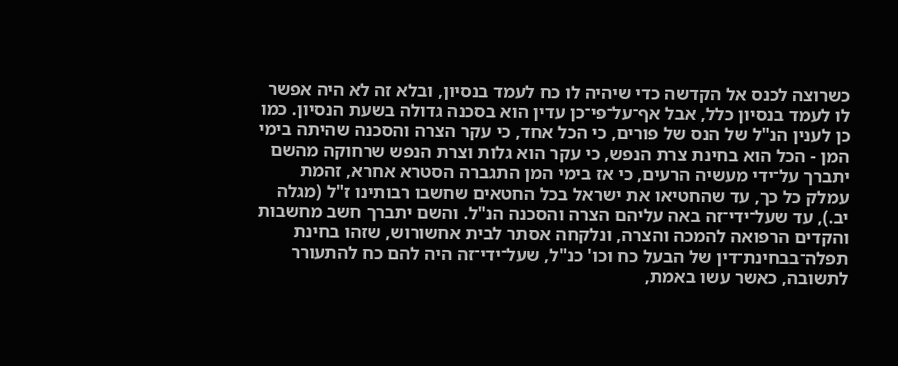כשרוצה לכנס אל הקדשה כדי שיהיה לו כח לעמד בנסיון, ובלא זה לא היה אפשר לו לעמד בנסיון כלל, אבל אף־על־פי־כן עדין הוא בסכנה גדולה בשעת הנסיון. כמו כן לענין הנ"ל של הנס של פורים, כי הכל אחד, כי עקר הצרה והסכנה שהיתה בימי המן - הכל הוא בחינת צרת הנפש, כי עקר הוא גלות וצרת הנפש שרחוקה מהשם יתברך על־ידי מעשיה הרעים, כי אז בימי המן התגברה הסטרא אחרא, זהמת עמלק כל כך, עד שהחטיאו את ישראל בכל החטאים שחשבו רבותינו ז"ל (מגלה יב.), עד שעל־ידי־זה באה עליהם הצרה והסכנה הנ"ל. והשם יתברך חשב מחשבות והקדים הרפואה להמכה והצרה, ונלקחה אסתר לבית אחשורוש, שזהו בחינת תפלה־בבחינת־דין של הבעל כח וכו' כנ"ל, שעל־ידי־זה היה להם כח להתעורר לתשובה, כאשר עשו באמת,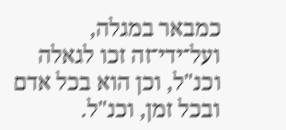כמבאר במגלה, ועל־ידי־זה זכו לגאלה וכנ"ל, וכן הוא בכל אדם ובכל זמן, וכנ"ל.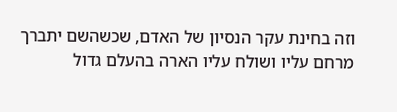וזה בחינת עקר הנסיון של האדם, שכשהשם יתברך מרחם עליו ושולח עליו הארה בהעלם גדול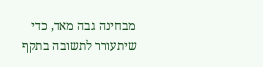מבחינה גבה מאד, כדי שיתעורר לתשובה בתקף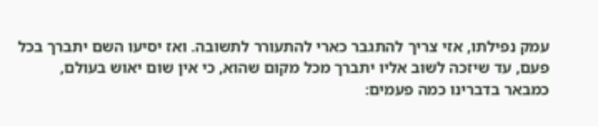עמק נפילתו, אזי צריך להתגבר כארי להתעורר לתשובה. ואז יסיעו השם יתברך בכל פעם, עד שיזכה לשוב אליו יתברך מכל מקום שהוא, כי אין שום יאוש בעולם, כמבאר בדברינו כמה פעמים: